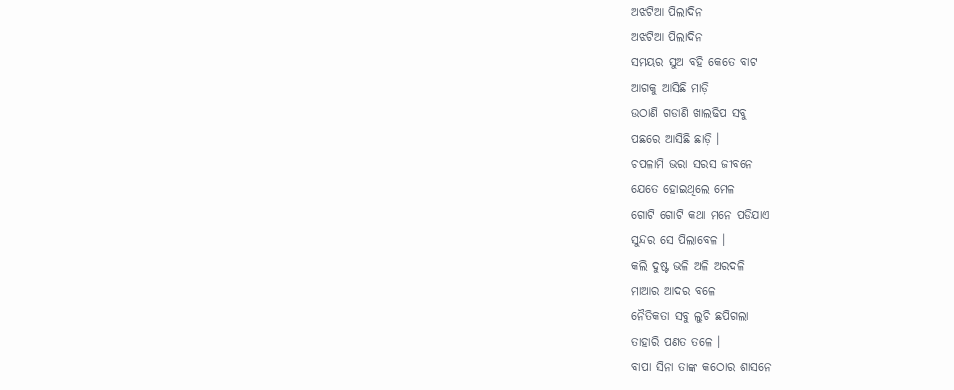ଅଝଟିଆ ପିଲାଦିନ
ଅଝଟିଆ ପିଲାଦିନ
ସମୟର ସୁଅ ବହି କେତେ ବାଟ
ଆଗକୁ ଆସିଛି ମାଡ଼ି
ଉଠାଣି ଗଡାଣି ଖାଲଢିପ ସବୁ
ପଛରେ ଆସିଛି ଛାଡ଼ି ।
ଚପଳାମି ଭରା ସରସ ଜୀବନେ
ଯେତେ ହୋଇଥିଲେ ମେଳ
ଗୋଟି ଗୋଟି କଥା ମନେ ପଡିଯାଏ
ସୁନ୍ଦର ସେ ପିଲାବେଳ ।
କଲି ଦୁଷ୍ଟ ଭଳି ଅଳି ଅରଦଳି
ମାଆର ଆଦର ବଳେ
ନୈତିକତା ସବୁ ଲୁଚି ଛପିଗଲା
ତାହାରି ପଣତ ତଳେ ।
ବାପା ସିନା ତାଙ୍କ କଠୋର ଶାସନେ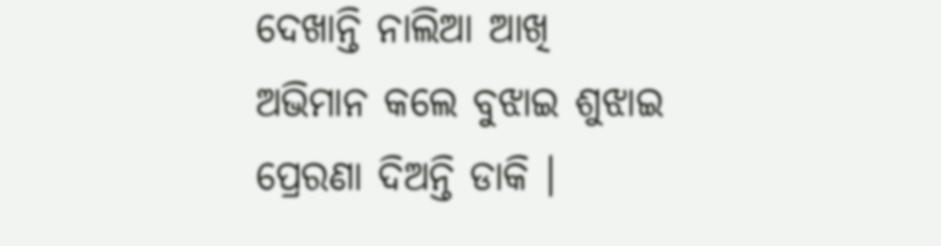ଦେଖାନ୍ତି ନାଲିଆ ଆଖି
ଅଭିମାନ କଲେ ବୁଝାଇ ଶୁଝାଇ
ପ୍ରେରଣା ଦିଅନ୍ତି ଡାକି ।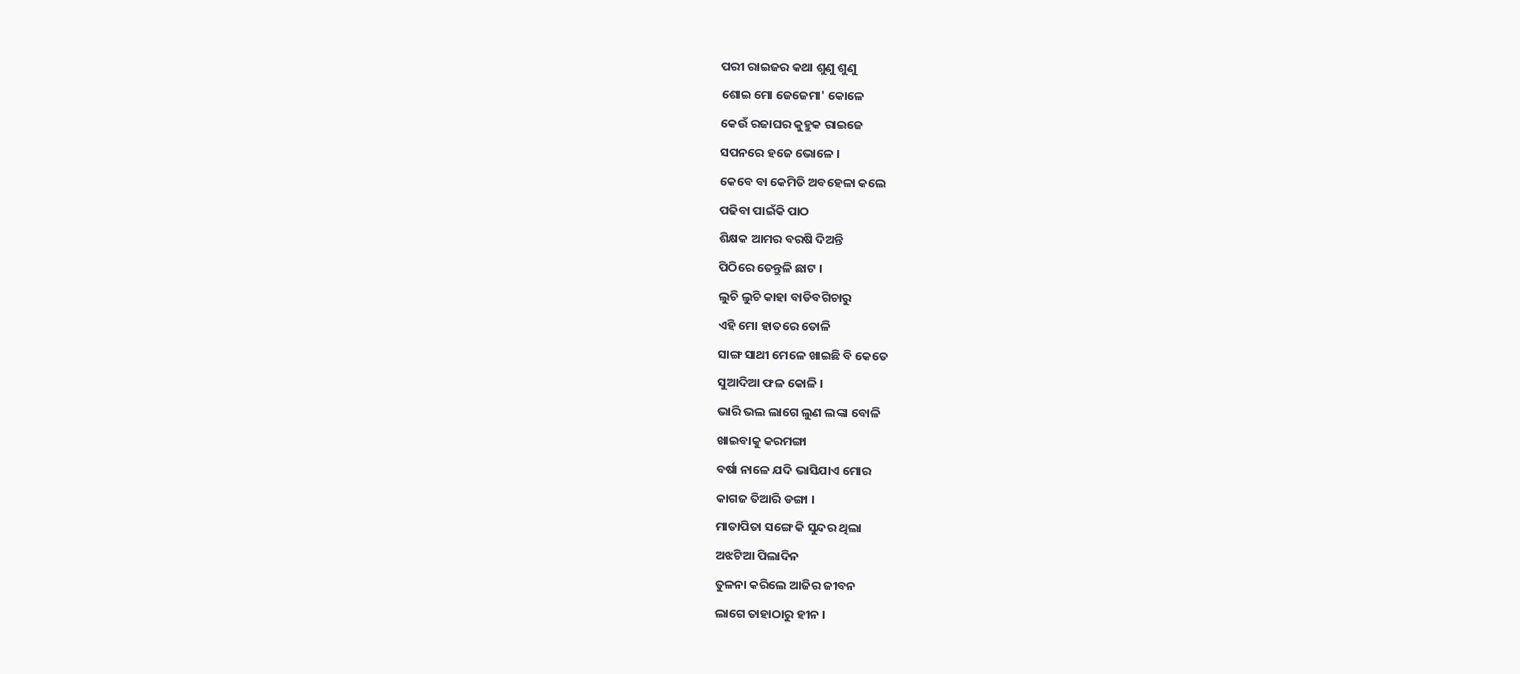ପରୀ ରାଇଜର କଥା ଶୁଣୁ ଶୁଣୁ
ଶୋଇ ମୋ ଜେଜେମା' କୋଳେ
କେଉଁ ରଜାଘର କୁହୁକ ରାଇଜେ
ସପନରେ ହଜେ ଭୋଳେ ।
କେବେ ବା କେମିତି ଅବହେଳା କଲେ
ପଢିବା ପାଇଁକି ପାଠ
ଶିକ୍ଷକ ଆମର ବରଷି ଦିଅନ୍ତି
ପିଠିରେ ତେନ୍ତୁଳି ଛାଟ ।
ଲୁଚି ଲୁଚି କାହା ବାଡିବଗିଚାରୁ
ଏହି ମୋ ହାତରେ ତୋଳି
ସାଙ୍ଗ ସାଥୀ ମେଳେ ଖାଇଛି ବି କେତେ
ସୁଆଦିଆ ଫଳ କୋଳି ।
ଭାରି ଭଲ ଲାଗେ ଲୁଣ ଲଙ୍କା ବୋଳି
ଖାଇବାକୁ କରମଙ୍ଗା
ବର୍ଷା ନାଳେ ଯଦି ଭାସିଯାଏ ମୋର
କାଗଜ ତିଆରି ଡଙ୍ଗା ।
ମାତାପିତା ସଙ୍ଗେ କି ସୁନ୍ଦର ଥିଲା
ଅଝଟିଆ ପିଲାଦିନ
ତୁଳନା କରିଲେ ଆଜିର ଜୀବନ
ଲାଗେ ତାହାଠାରୁ ହୀନ ।